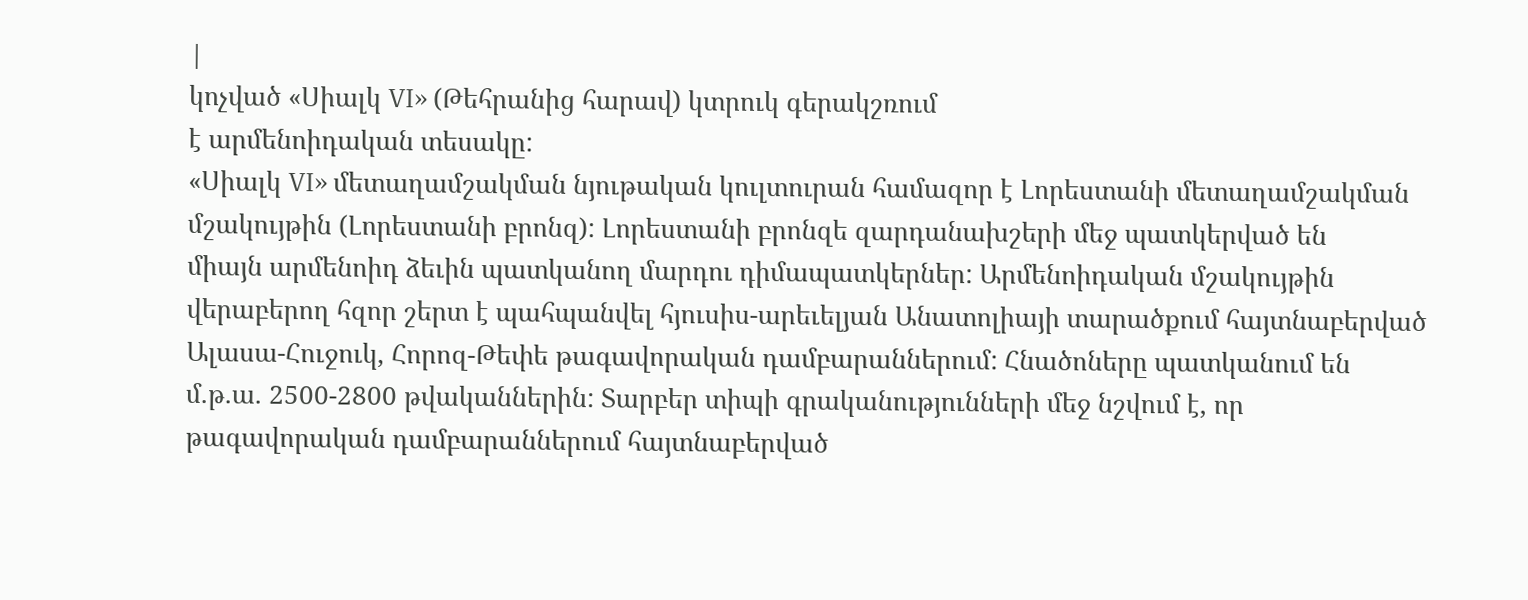|
կոչված «Սիալկ VI» (Թեհրանից հարավ) կտրուկ գերակշռում
է արմենոիդական տեսակը:
«Սիալկ VI» մետաղամշակման նյութական կուլտուրան համազոր է Լորեստանի մետաղամշակման
մշակույթին (Լորեստանի բրոնզ): Լորեստանի բրոնզե զարդանախշերի մեջ պատկերված են
միայն արմենոիդ ձեւին պատկանող մարդու դիմապատկերներ: Արմենոիդական մշակույթին
վերաբերող հզոր շերտ է պահպանվել հյուսիս-արեւելյան Անատոլիայի տարածքում հայտնաբերված
Ալասա-Հուջուկ, Հորոզ-Թեփե թագավորական դամբարաններում: Հնածոները պատկանում են
մ.թ.ա. 2500-2800 թվականներին: Տարբեր տիպի գրականությունների մեջ նշվում է, որ
թագավորական դամբարաններում հայտնաբերված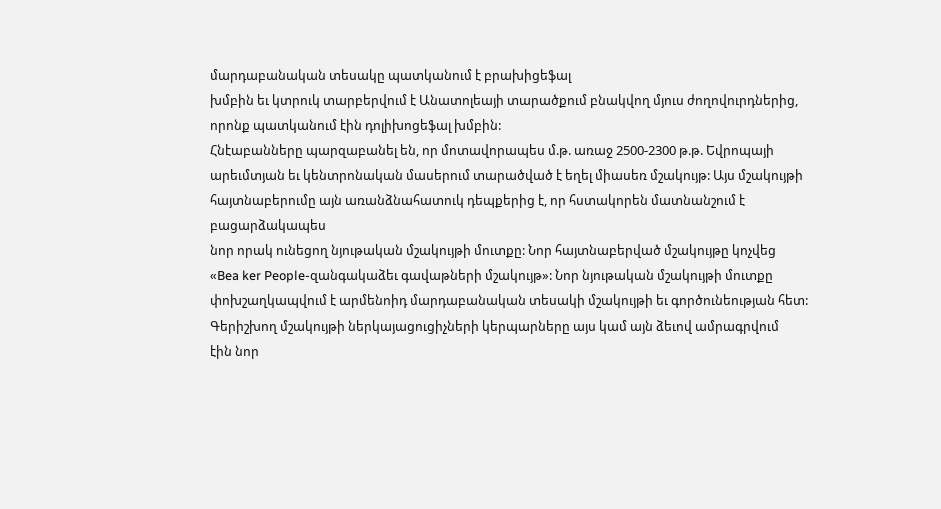մարդաբանական տեսակը պատկանում է բրախիցեֆալ
խմբին եւ կտրուկ տարբերվում է Անատոլեայի տարածքում բնակվող մյուս ժողովուրդներից,
որոնք պատկանում էին դոլիխոցեֆալ խմբին:
Հնէաբանները պարզաբանել են, որ մոտավորապես մ.թ. առաջ 2500-2300 թ.թ. Եվրոպայի
արեւմտյան եւ կենտրոնական մասերում տարածված է եղել միասեռ մշակույթ: Այս մշակույթի
հայտնաբերումը այն առանձնահատուկ դեպքերից է, որ հստակորեն մատնանշում է բացարձակապես
նոր որակ ունեցող նյութական մշակույթի մուտքը: Նոր հայտնաբերված մշակույթը կոչվեց
«Bea ker People-զանգակաձեւ գավաթների մշակույթ»: Նոր նյութական մշակույթի մուտքը
փոխշաղկապվում է արմենոիդ մարդաբանական տեսակի մշակույթի եւ գործունեության հետ:
Գերիշխող մշակույթի ներկայացուցիչների կերպարները այս կամ այն ձեւով ամրագրվում
էին նոր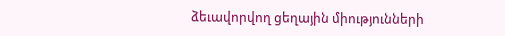ձեւավորվող ցեղային միությունների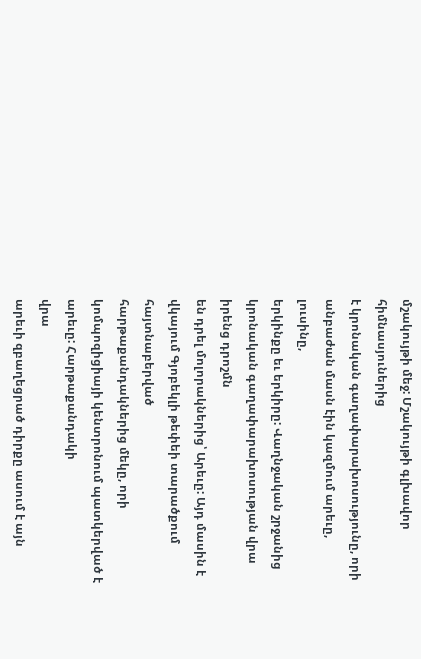մշակույթի մեջ: Մշակույթի գլխավոր հիմնասյուներից
է կրոնական գաղափարախոսությունը, որի անբաժան մասն էին կազմում արեւը, լուսինը,
երկինքը եւ երկիրը: Վաղնջական շրջանից կրոնական գաղափարախոսության վրա իրենց դրոշմն
են դրել մոլորակներից՝ Արեւը: Այդ մասին է վկայում Գյոբեկլի թեփեի տարածքում հայտնաբերված
հարթաքանդակներից մեկը, որի կոմպոզիցիայի կենտրոնում պատկերված է արեւը: Հարթաքանդակի
վրա
արեւի զբաղեցրած դիրքը ասում է այն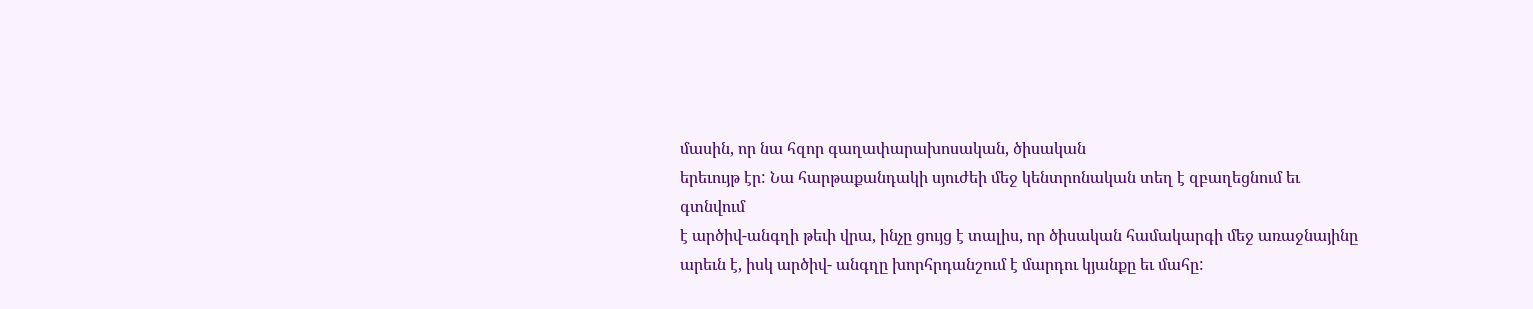մասին, որ նա հզոր գաղափարախոսական, ծիսական
երեւույթ էր: Նա հարթաքանդակի սյուժեի մեջ կենտրոնական տեղ է զբաղեցնում եւ գտնվում
է արծիվ-անգղի թեւի վրա, ինչը ցույց է տալիս, որ ծիսական համակարգի մեջ առաջնայինը
արեւն է, իսկ արծիվ- անգղը խորհրդանշում է մարդու կյանքը եւ մահը: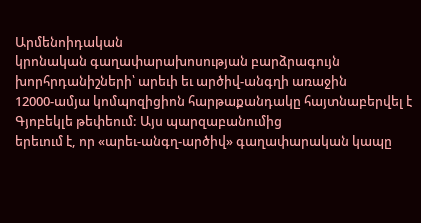Արմենոիդական
կրոնական գաղափարախոսության բարձրագույն խորհրդանիշների՝ արեւի եւ արծիվ-անգղի առաջին
12000-ամյա կոմպոզիցիոն հարթաքանդակը հայտնաբերվել է Գյոբեկլե թեփեում: Այս պարզաբանումից
երեւում է, որ «արեւ-անգղ-արծիվ» գաղափարական կապը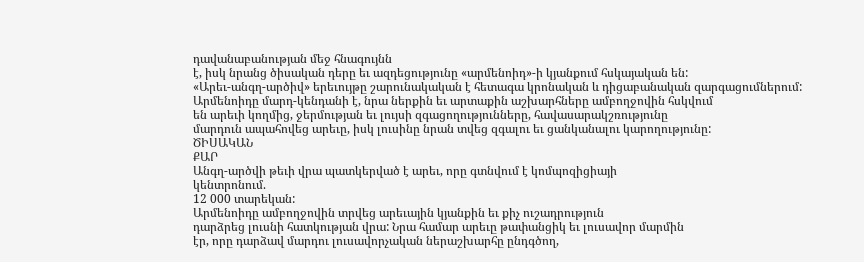դավանաբանության մեջ հնագույնն
է, իսկ նրանց ծիսական դերը եւ ազդեցությունը «արմենոիդ»-ի կյանքում հսկայական են:
«Արեւ-անգղ-արծիվ» երեւույթը շարունակական է հետագա կրոնական և դիցաբանական զարգացումներում:
Արմենոիդը մարդ-կենդանի է, նրա ներքին եւ արտաքին աշխարհները ամբողջովին հսկվում
են արեւի կողմից, ջերմության եւ լույսի զգացողությունները, հավասարակշռությունը
մարդուն ապահովեց արեւը, իսկ լուսինը նրան տվեց զգալու եւ ցանկանալու կարողությունը:
ԾԻՍԱԿԱՆ
ՔԱՐ
Անգղ-արծվի թեւի վրա պատկերված է արեւ, որը գտնվում է կոմպոզիցիայի
կենտրոնում.
12 000 տարեկան:
Արմենոիդը ամբողջովին տրվեց արեւային կյանքին եւ քիչ ուշադրություն
դարձրեց լուսնի հատկության վրա: Նրա համար արեւը թափանցիկ եւ լուսավոր մարմին
էր, որը դարձավ մարդու լուսավորչական ներաշխարհը ընդգծող,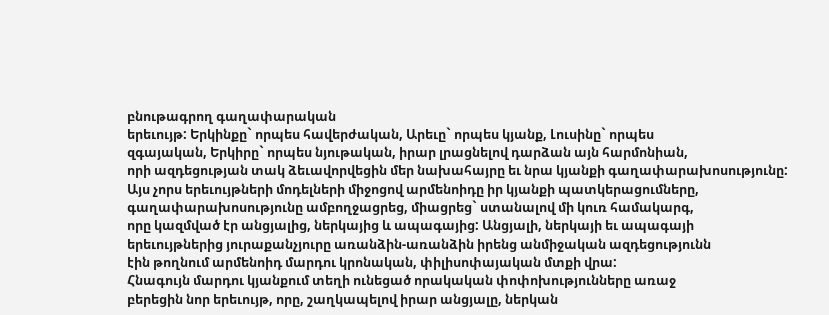բնութագրող գաղափարական
երեւույթ: Երկինքը` որպես հավերժական, Արեւը` որպես կյանք, Լուսինը` որպես
զգայական, Երկիրը` որպես նյութական, իրար լրացնելով դարձան այն հարմոնիան,
որի ազդեցության տակ ձեւավորվեցին մեր նախահայրը եւ նրա կյանքի գաղափարախոսությունը:
Այս չորս երեւույթների մոդելների միջոցով արմենոիդը իր կյանքի պատկերացումները,
գաղափարախոսությունը ամբողջացրեց, միացրեց` ստանալով մի կուռ համակարգ,
որը կազմված էր անցյալից, ներկայից և ապագայից: Անցյալի, ներկայի եւ ապագայի
երեւույթներից յուրաքանչյուրը առանձին-առանձին իրենց անմիջական ազդեցությունն
էին թողնում արմենոիդ մարդու կրոնական, փիլիսոփայական մտքի վրա:
Հնագույն մարդու կյանքում տեղի ունեցած որակական փոփոխությունները առաջ
բերեցին նոր երեւույթ, որը, շաղկապելով իրար անցյալը, ներկան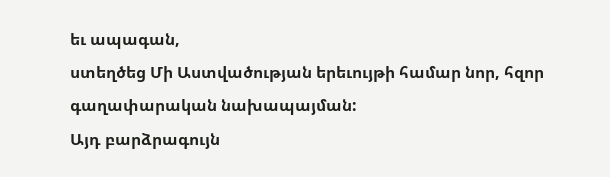եւ ապագան,
ստեղծեց Մի Աստվածության երեւույթի համար նոր, հզոր գաղափարական նախապայման:
Այդ բարձրագույն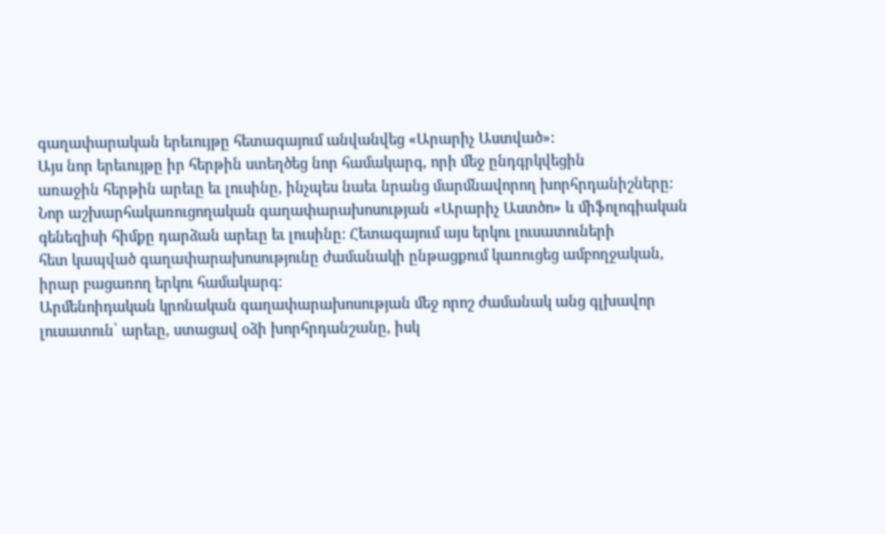գաղափարական երեւույթը հետագայում անվանվեց «Արարիչ Աստված»:
Այս նոր երեւույթը իր հերթին ստեղծեց նոր համակարգ, որի մեջ ընդգրկվեցին
առաջին հերթին արեւը եւ լուսինը, ինչպես նաեւ նրանց մարմնավորող խորհրդանիշները:
Նոր աշխարհակառուցողական գաղափարախոսության «Արարիչ Աստծո» և միֆոլոգիական
գենեզիսի հիմքը դարձան արեւը եւ լուսինը: Հետագայում այս երկու լուսատուների
հետ կապված գաղափարախոսությունը ժամանակի ընթացքում կառուցեց ամբողջական,
իրար բացառող երկու համակարգ:
Արմենոիդական կրոնական գաղափարախոսության մեջ որոշ ժամանակ անց գլխավոր
լուսատուն՝ արեւը, ստացավ օձի խորհրդանշանը, իսկ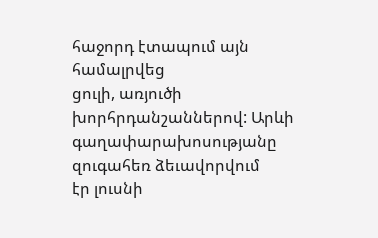հաջորդ էտապում այն համալրվեց
ցուլի, առյուծի խորհրդանշաններով: Արևի գաղափարախոսությանը զուգահեռ ձեւավորվում
էր լուսնի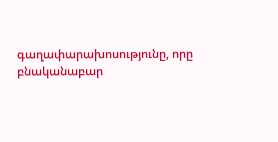գաղափարախոսությունը, որը բնականաբար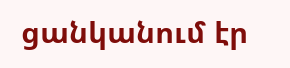ցանկանում էր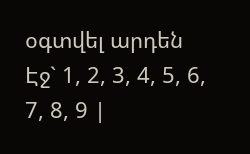օգտվել արդեն
Էջ` 1, 2, 3, 4, 5, 6, 7, 8, 9 |